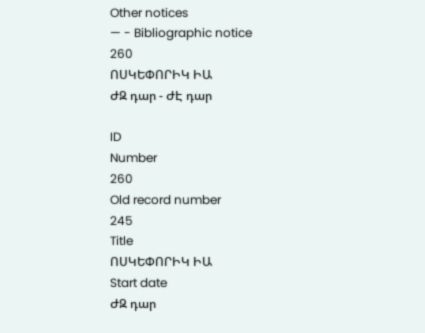Other notices
— - Bibliographic notice
260
ՈՍԿԵՓՈՐԻԿ ԻԱ
ԺԶ դար - ԺԷ դար

ID
Number
260
Old record number
245
Title
ՈՍԿԵՓՈՐԻԿ ԻԱ
Start date
ԺԶ դար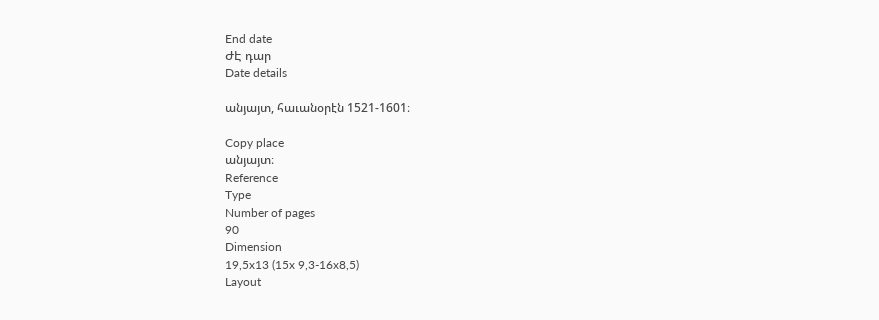End date
ԺԷ դար
Date details

անյայտ, հաւանօրէն 1521-1601։

Copy place
անյայտ։
Reference
Type
Number of pages
90
Dimension
19,5x13 (15x 9,3-16x8,5)
Layout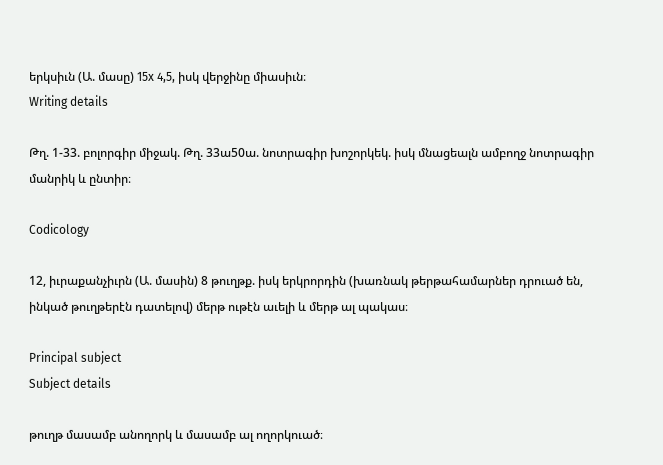երկսիւն (Ա. մասը) 15x 4,5, իսկ վերջինը միասիւն։
Writing details

Թղ. 1-33. բոլորգիր միջակ. Թղ. 33ա50ա. նոտրագիր խոշորկեկ. իսկ մնացեալն ամբողջ նոտրագիր մանրիկ և ընտիր։

Codicology

12, իւրաքանչիւրն (Ա. մասին) 8 թուղթք. իսկ երկրորդին (խառնակ թերթահամարներ դրուած են, ինկած թուղթերէն դատելով) մերթ ութէն աւելի և մերթ ալ պակաս։

Principal subject
Subject details

թուղթ մասամբ անողորկ և մասամբ ալ ողորկուած։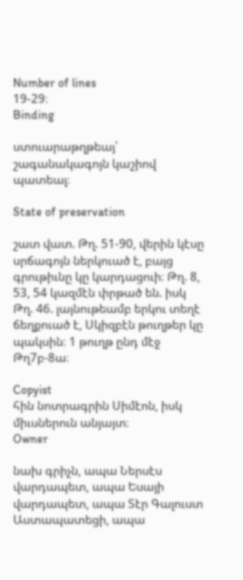Number of lines
19-29։
Binding

ստուարաթղթեայ՝ շագանակագոյն կաշիով պատեալ։

State of preservation

շատ վատ. Թղ. 51-90, վերին կէսը սրճագոյն ներկուած է, բայց գրութիւնը կը կարդացուի։ Թղ. 8, 53, 54 կազմէն փրթած են. իսկ Թղ. 46. լայնութեամբ երկու տեղէ ճեղքուած է, Սկիզբէն թուղթեր կը պակսին։ 1 թուղթ ընդ մէջ Թղ7բ-8ա։

Copyist
հին նոտրագրին Սիմէոն, իսկ միւսներուն անյայտ։
Owner

նախ գրիչն, ապա Ներսէս վարդապետ, ապա Եսայի վարդապետ, ապա Տէր Գալուստ Աստապատեցի, ապա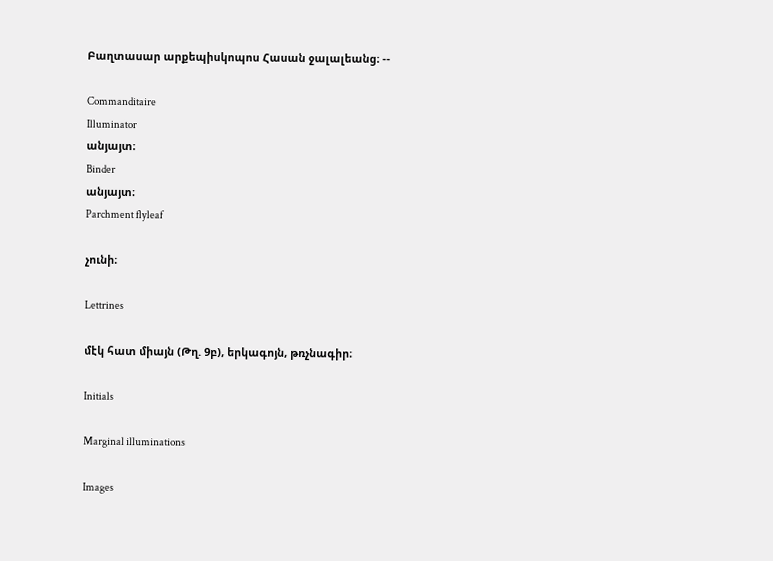Բաղտասար արքեպիսկոպոս Հասան ջալալեանց։ --

Commanditaire
Illuminator
անյայտ։
Binder
անյայտ։
Parchment flyleaf

չունի։

Lettrines

մէկ հատ միայն (Թղ. 9բ), երկագոյն, թռչնագիր։

Initials

Marginal illuminations

Images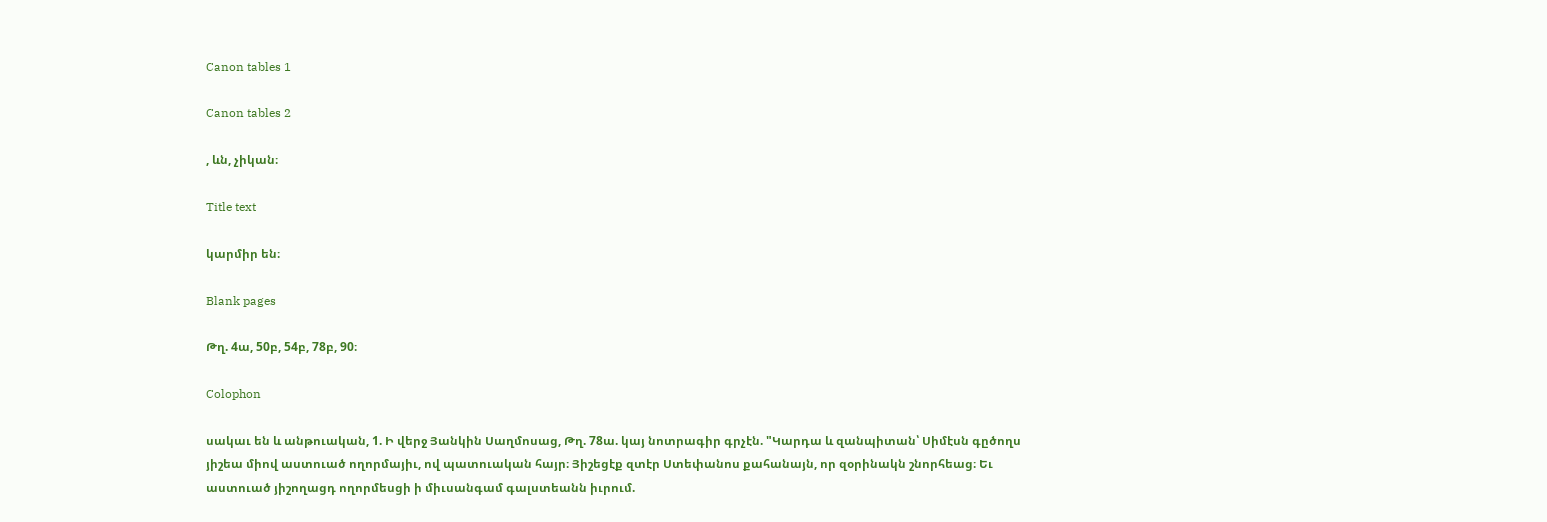Canon tables 1

Canon tables 2

, ևն, չիկան։

Title text

կարմիր են։

Blank pages

Թղ. 4ա, 50բ, 54բ, 78բ, 90։

Colophon

սակաւ են և անթուական, 1. Ի վերջ Յանկին Սաղմոսաց, Թղ. 78ա. կայ նոտրագիր գրչէն. "Կարդա և զանպիտան՝ Սիմէսն գըծողս յիշեա միով աստուած ողորմայիւ, ով պատուական հայր։ Յիշեցէք զտէր Ստեփանոս քահանայն, որ զօրինակն շնորհեաց։ Եւ աստուած յիշողացդ ողորմեսցի ի միւսանգամ գալստեանն իւրում.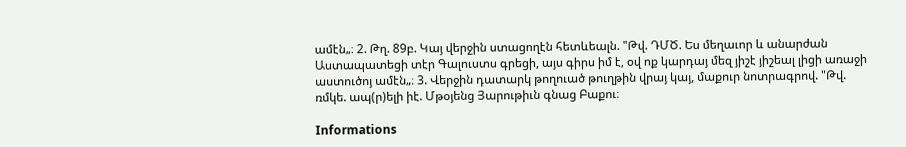ամէն„։ 2. Թղ. 89բ. Կայ վերջին ստացողէն հետևեալն. "Թվ. ԴՄԾ. Ես մեղաւոր և անարժան Աստապատեցի տէր Գալուստս գրեցի, այս գիրս իմ է, օվ ոք կարդայ մեզ յիշէ յիշեալ լիցի առաջի աստուծոյ ամէն„։ 3. Վերջին դատարկ թողուած թուղթին վրայ կայ, մաքուր նոտրագրով. "Թվ. ռմկե. ապ(ր)ելի իէ. Մթօյենց Յարութիւն գնաց Բաքու։

Informations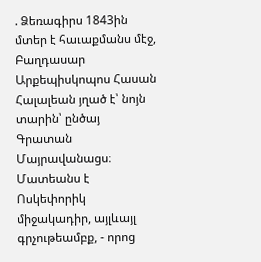. Ձեռագիրս 1843ին մտեր է հաւաքմանս մէջ, Բաղդասար Արքեպիսկոպոս Հասան Հալալեան յղած է՝ նոյն տարին՝ ընծայ Գրատան Մայրավանացս։ Մատեանս է Ոսկեփորիկ միջակադիր, այլևայլ գրչութեամբք, - որոց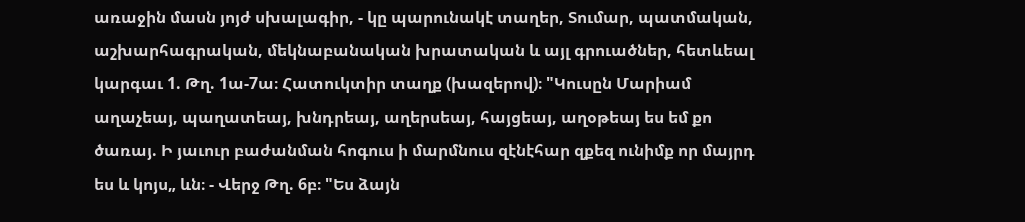առաջին մասն յոյժ սխալագիր, - կը պարունակէ տաղեր, Տումար, պատմական, աշխարհագրական, մեկնաբանական խրատական և այլ գրուածներ, հետևեալ կարգաւ 1. Թղ. 1ա-7ա։ Հատուկտիր տաղք (խազերով)։ "Կուսըն Մարիամ աղաչեայ, պաղատեայ, խնդրեայ, աղերսեայ, հայցեայ, աղօթեայ ես եմ քո ծառայ. Ի յաւուր բաժանման հոգուս ի մարմնուս զէնէհար զքեզ ունիմք որ մայրդ ես և կոյս„ ևն։ - Վերջ Թղ. 6բ։ "Ես ձայն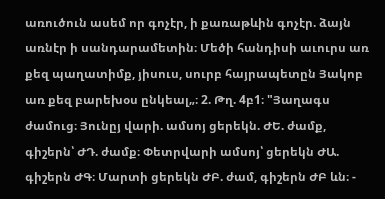առուծուն ասեմ որ գոչէր, ի քառաթևին գոչէր. ձայն առնէր ի սանդարամետին։ Մեծի հանդիսի աւուրս առ քեզ պաղատիմք, յիսուս, սուրբ հայրապետըն Յակոբ առ քեզ բարեխօս ընկեալ„։ 2. Թղ. 4բ1։ "Յաղագս ժամուց։ Յունըյ վարի. ամսոյ ցերեկն. ԺԵ. ժամք, գիշերն՝ ԺԴ. ժամք։ Փետրվարի ամսոյ՝ ցերեկն ԺԱ. գիշերն ԺԳ։ Մարտի ցերեկն ԺԲ. ժամ, գիշերն ԺԲ ևն։ -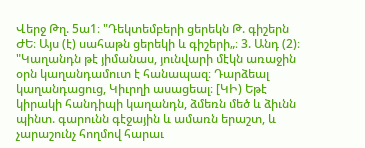Վերջ Թղ. 5ա1։ "Դեկտեմբերի ցերեկն Թ. գիշերն ԺԵ։ Այս (է) սահաթն ցերեկի և գիշերի„։ 3. Անդ (2)։ "Կաղանդն թէ յիմանաս, յունվարի մէկն առաջին օրն կաղանդամուտ է հանապազ։ Դարձեալ կաղանդացուց, Կիւրղի ասացեալ։ [ԿԻ) Եթէ կիրակի հանդիպի կաղանդն, ձմեռն մեծ և ձիւնն պինտ. գարունն գէջային և ամառն երաշտ, և չարաշունչ հողմով հարաւ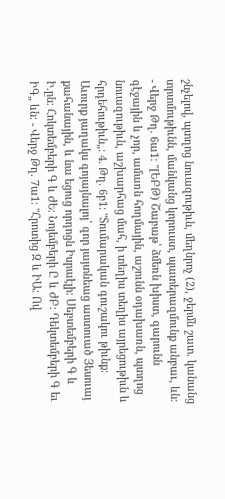շնչելով, պտղոց նուազութիւն, մեղնրոչ (2), ջերմն շատ. կանանց տրտմութիւնն, մանկանց կորուստ, պատերազմունք անբաւ, ևն։ - Վերջ Թղ. 6ա1։ "[ԵԲԹ) Շաբաթ՝ ձմեռն խիստ, գարունն գէջային և չոր, ամառն հողմային, աշունն օդախառն, պտղոց նուազութիւն, աշխարհաց մահ, ի տեղիս տեղիս այրեցութիւն և հրդեհութիւն„։ 4. Թղ. 6բ1։ "Տումարական գուշակու թիւնք։ Աւուրք յաղակս գոյայնալոյ՝ զոր յայտնեաց աստուած Յեսուայ քահանային, և նա եցուց որդոցն Իսրաէլի։ Սեբտեմբերի Գ և Ի.ըն։ Հոկտեմբերի Գ և ԺԵ։ Նոյեմբերի Ը և ԺԲ։ Դեկտեմբերի Գ եւ ԻԳ„ ևն։ - Վերջ Թղ. 7ա1։ "Հրոտից Զ և ԻԱ։ Ով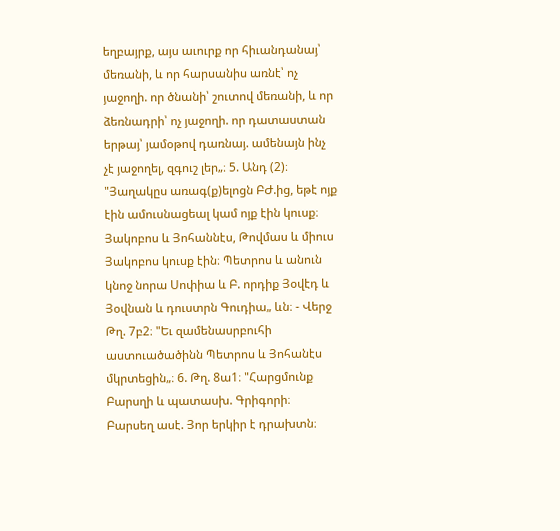եղբայրք, այս աւուրք որ հիւանդանայ՝ մեռանի, և որ հարսանիս առնէ՝ ոչ յաջողի. որ ծնանի՝ շուտով մեռանի, և որ ձեռնադրի՝ ոչ յաջողի. որ դատաստան երթայ՝ յամօթով դառնայ. ամենայն ինչ չէ յաջողել, զգուշ լեր„։ 5. Անդ (2)։ "Յաղակըս առագ(ք)ելոցն ԲԺ.ից, եթէ ոյք էին ամուսնացեալ կամ ոյք էին կուսք։ Յակոբոս և Յոհաննէս, Թովմաս և միուս Յակոբոս կուսք էին։ Պետրոս և անուն կնոջ նորա Սոփիա և Բ. որդիք Յօվէդ և Յօվնան և դուստրն Գուդիա„ ևն։ - Վերջ Թղ. 7բ2։ "Եւ զամենասրբուհի աստուածածինն Պետրոս և Յոհանէս մկրտեցին„։ 6. Թղ. 8ա1։ "Հարցմունք Բարսղի և պատասխ. Գրիգորի։ Բարսեղ ասէ. Յոր երկիր է դրախտն։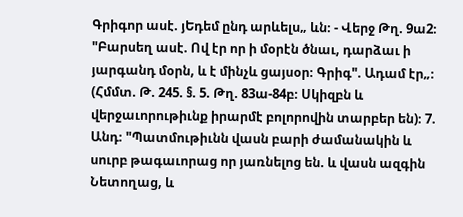Գրիգոր ասէ. յԵդեմ ընդ արևելս„ ևն։ - Վերջ Թղ. 9ա2։ "Բարսեղ ասէ. Ով էր որ ի մօրէն ծնաւ, դարձաւ ի յարգանդ մօրն, և է մինչև ցայսօր։ Գրիգ". Ադամ էր„։ (Հմմտ. Թ. 245. §. 5. Թղ. 83ա-84բ։ Սկիզբն և վերջաւորութիւնք իրարմէ բոլորովին տարբեր են)։ 7. Անդ։ "Պատմութիւնն վասն բարի ժամանակին և սուրբ թագաւորաց որ յառնելոց են. և վասն ազգին Նետողաց, և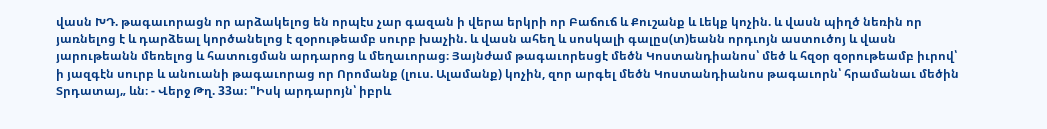վասն ԽԴ. թագաւորացն որ արձակելոց են որպէս չար գազան ի վերա երկրի որ Բաճուճ և Քուշանք և Լեկք կոչին. և վասն պիղծ նեռին որ յառնելոց է և դարձեալ կործանելոց է զօրութեամբ սուրբ խաչին. և վասն ահեղ և սոսկալի գալըս(տ)եանն որդւոյն աստուծոյ և վասն յարութեանն մեռելոց և հատուցման արդարոց և մեղաւորաց։ Յայնժամ թագաւորեսցէ մեծն Կոստանդիանոս՝ մեծ և հզօր զօրութեամբ իւրով՝ ի յազգէն սուրբ և անուանի թագաւորաց որ Որոմանք (լուս. Ալամանք) կոչին, զոր արգել մեծն Կոստանդիանոս թագաւորն՝ հրամանաւ մեծին Տրդատայ„ ևն։ - Վերջ Թղ. 33ա։ "Իսկ արդարոյն՝ իբրև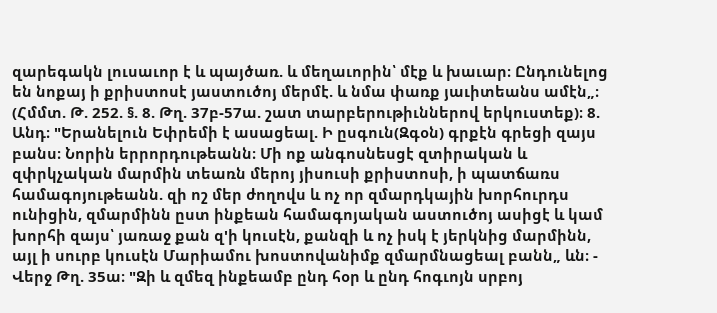զարեգակն լուսաւոր է և պայծառ. և մեղաւորին՝ մէք և խաւար։ Ընդունելոց են նոքայ ի քրիստոսէ յաստուծոյ մերմէ. և նմա փառք յաւիտեանս ամէն„։ (Հմմտ. Թ. 252. §. 8. Թղ. 37բ-57ա. շատ տարբերութիւններով երկուստեք)։ 8. Անդ։ "Երանելուն Եփրեմի է ասացեալ. Ի ըսգուն(Զգօն) գրքէն գրեցի զայս բանս։ Նորին երրորդութեանն։ Մի ոք անգոսնեսցէ զտիրական և զփրկչական մարմին տեառն մերոյ յիսուսի քրիստոսի, ի պատճառս համագոյութեանն. զի ոշ մեր ժողովս և ոչ որ զմարդկային խորհուրդս ունիցին, զմարմինն ըստ ինքեան համագոյական աստուծոյ ասիցէ և կամ խորհի զայս՝ յառաջ քան զ'ի կուսէն, քանզի և ոչ իսկ է յերկնից մարմինն, այլ ի սուրբ կուսէն Մարիամու խոստովանիմք զմարմնացեալ բանն„ ևն։ - Վերջ Թղ. 35ա։ "Զի և զմեզ ինքեամբ ընդ հօր և ընդ հոգւոյն սրբոյ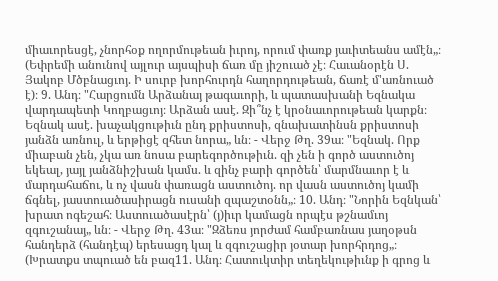միաւորեսցէ, չնորհօք ողորմութեան իւրոյ, որում փառք յաւիտեանս ամէն„։ (Եփրեմի անունով այլուր այսպիսի ճառ մը յիշուած չէ։ Հաւանօրէն Ս. Յակոբ Մծբնացւոյ. Ի սուրբ խորհուրդն հաղորդութեան, ճառէ մ'առնուած է)։ 9. Անդ։ "Հարցումն Արձանայ թագաւորի, և պատասխանի Եզնակա վարդապետի Կողբացւոյ։ Արձան ասէ. Զի՞նչ է կրօնաւորութեան կարքն։ Եզնակ ասէ. խաչակցութիւն ընդ քրիստոսի, զնախատինսն քրիստոսի յանձն առնուլ, և երթիցէ զհետ նորա„ ևն։ - Վերջ Թղ. 39ա։ "Եզնակ. Որք միաբան չեն, չկա առ նոսա բարեգործութիւն. զի չեն ի գործ աստուծոյ եկեալ, յայլ յանձնիշխան կամս. և զինչ բարի գործեն՝ մարմնաւոր է և մարդահաճու, և ոչ վասն փառացն աստուծոյ. որ վասն աստուծոյ կամի ճգնել, յաստուածասիրացն ուսանի զպաշտօնն„։ 10. Անդ։ "Նորին Եզնկան՝ խրատ ոգեշահ։ Աստուածասէրն՝ (յ)իւր կամացն որպէս թշնամւոյ զգուշանայ„ ևն։ - Վերջ Թղ. 43ա։ "Զձեռս յորժամ համբառնաս յաղօթսն հանդերձ (հանդէպ) երեսացդ կալ և զգուշացիր յօտար խորհրդոց„։ (Խրատքս տպուած են բազ11. Անդ։ Հատուկտիր տեղեկութիւնք ի գրոց և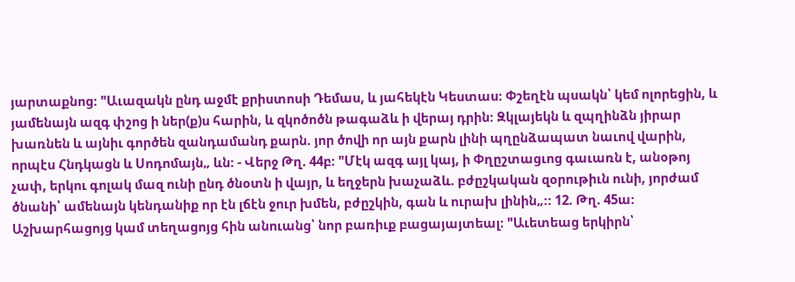յարտաքնոց։ "Աւազակն ընդ աջմէ քրիստոսի Դեմաս, և յահեկէն Կեստաս։ Փշեղէն պսակն՝ կեմ ոլորեցին, և յամենայն ազգ փշոց ի ներ(ք)ս հարին, և զկոծոծն թագաձև ի վերայ դրին։ Զկլայեկն և զպղինձն յիրար խառնեն և այնիւ գործեն զանդամանդ քարն. յոր ծովի որ այն քարն լինի պղընձապատ նաւով վարին, որպէս Հնդկացն և Սոդոմայն„ ևն։ - Վերջ Թղ. 44բ։ "Մէկ ազգ այլ կայ, ի Փղըշտացւոց գաւառն է, անօթոյ չափ, երկու գոլակ մազ ունի ընդ ծնօտն ի վայր, և եղջերն խաչաձև. բժըշկական զօրութիւն ունի, յորժամ ծնանի՝ ամենայն կենդանիք որ էն լճէն ջուր խմեն, բժըշկին, գան և ուրախ լինին„։։ 12. Թղ. 45ա։ Աշխարհացոյց կամ տեղացոյց հին անուանց՝ նոր բառիւք բացայայտեալ։ "Աւետեաց երկիրն՝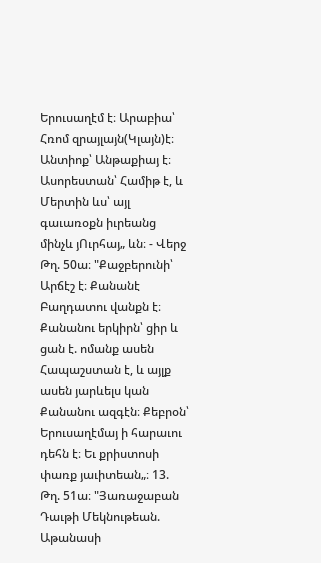Երուսաղէմ է։ Արաբիա՝ Հռոմ զրայլայն(Կլայն)է։ Անտիոք՝ Անթաքիայ է։ Ասորեստան՝ Համիթ է, և Մերտին ևս՝ այլ գաւառօքն իւրեանց մինչև յՈւրհայ„ ևն։ - Վերջ Թղ. 50ա։ "Քաջբերունի՝ Արճէշ է։ Քանանէ Բաղդատու վանքն է։ Քանանու երկիրն՝ ցիր և ցան է. ոմանք ասեն Հապաշստան է, և այլք ասեն յարևելս կան Քանանու ազգէն։ Քեբրօն՝ Երուսաղէմայ ի հարաւու դեհն է։ Եւ քրիստոսի փառք յաւիտեան„։ 13. Թղ. 51ա։ "Յառաջաբան Դաւթի Մեկնութեան. Աթանասի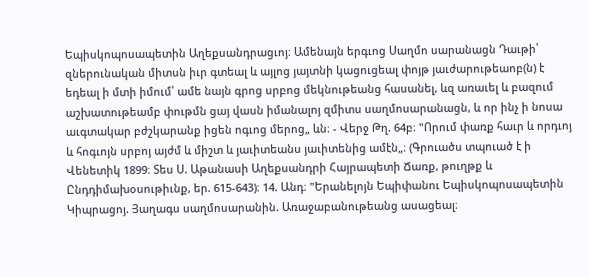Եպիսկոպոսապետին Աղեքսանդրացւոյ։ Ամենայն երգւոց Սաղմո սարանացն Դաւթի՝ զներունական միտսն իւր գտեալ և այլոց յայտնի կացուցեալ փոյթ յաւժարութեաոբ(ն) է եդեալ ի մտի իմում՝ ամե նայն գրոց սրբոց մեկնութեանց հասանել, ևզ առաւել և բազում աշխատութեամբ փութմն ցայ վասն իմանալոյ զմիտս սաղմոսարանացն, և որ ինչ ի նոսա աւգտակար բժշկարանք իցեն ոգւոց մերոց„ ևն։ - Վերջ Թղ. 64բ։ "Որում փառք հաւր և որդւոյ և հոգւոյն սրբոյ այժմ և միշտ և յաւիտեանս յաւիտենից ամէն„։ (Գրուածս տպուած է ի Վենետիկ 1899։ Տես Ս. Աթանասի Աղեքսանդրի Հայրապետի Ճառք, թուղթք և Ընդդիմախօսութիւնք, եր. 615-643)։ 14. Անդ։ "Երանելոյն Եպիփանու Եպիսկոպոսապետին Կիպրացոյ. Յաղագս սաղմոսարանին. Առաջաբանութեանց ասացեալ։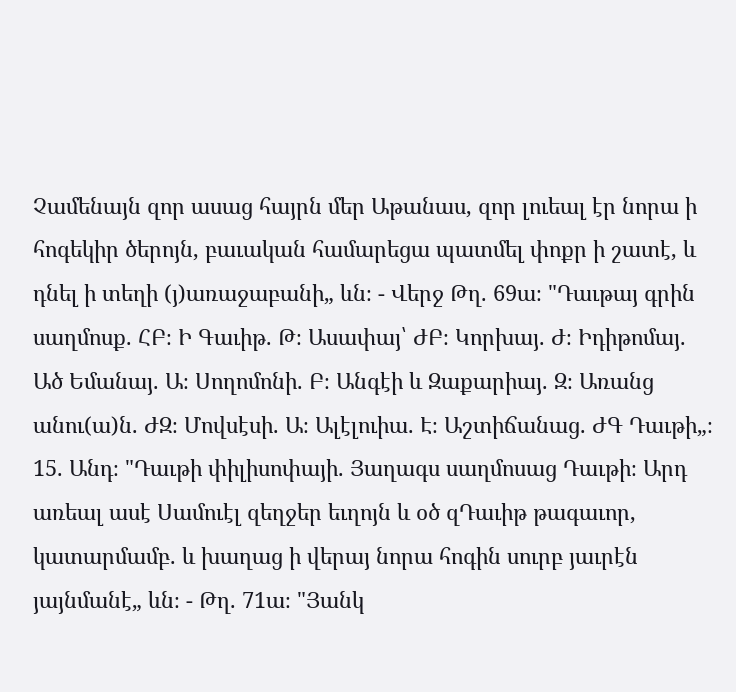Չամենայն զոր ասաց հայրն մեր Աթանաս, զոր լուեալ էր նորա ի հոգեկիր ծերոյն, բաւական համարեցա պատմել փոքր ի շատէ, և դնել ի տեղի (յ)առաջաբանի„ ևն։ - Վերջ Թղ. 69ա։ "Դաւթայ գրին սաղմոսք. ՀԲ։ Ի Գաւիթ. Թ։ Ասափայ՝ ԺԲ։ Կորխայ. Ժ։ Իդիթոմայ. Ած Եմանայ. Ա։ Սողոմոնի. Բ։ Անգէի և Զաքարիայ. Զ։ Առանց անու(ա)ն. ԺԶ։ Մովսէսի. Ա։ Ալէլուիա. Է։ Աշտիճանաց. ԺԳ Դաւթի„։ 15. Անդ։ "Դաւթի փիլիսոփայի. Յաղագս սաղմոսաց Դաւթի։ Արդ առեալ ասէ Սամուէլ զեղջեր եւղոյն և օծ զԴաւիթ թագաւոր, կատարմամբ. և խաղաց ի վերայ նորա հոգին սուրբ յաւրէն յայնմանէ„ ևն։ - Թղ. 71ա։ "Յանկ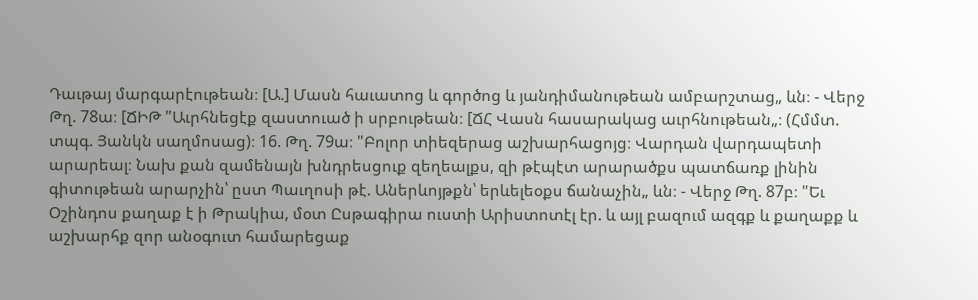Դաւթայ մարգարէութեան։ [Ա.] Մասն հաւատոց և գործոց և յանդիմանութեան ամբարշտաց„ ևն։ - Վերջ Թղ. 78ա։ [ՃԻԹ "Աւրհնեցէք զաստուած ի սրբութեան։ [ՃՀ Վասն հասարակաց աւրհնութեան„։ (Հմմտ. տպգ. Յանկն սաղմոսաց)։ 16. Թղ. 79ա։ "Բոլոր տիեզերաց աշխարհացոյց։ Վարդան վարդապետի արարեալ։ Նախ քան զամենայն խնդրեսցուք զեղեալքս, զի թէպէտ արարածքս պատճառք լինին գիտութեան արարչին՝ ըստ Պաւղոսի թէ. Աներևոյթքն՝ երևելեօքս ճանաչին„ ևն։ - Վերջ Թղ. 87բ։ "Եւ Օշինդոս քաղաք է ի Թրակիա, մօտ Ըսթագիրա ուստի Արիստոտէլ էր. և այլ բազում ազգք և քաղաքք և աշխարհք զոր անօգուտ համարեցաք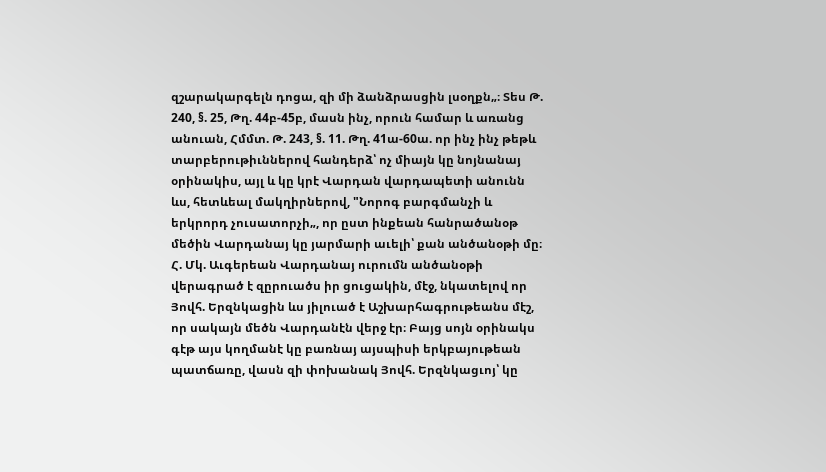զշարակարգելն դոցա, զի մի ձանձրասցին լսօղքն„։ Տես Թ. 240, §. 25, Թղ. 44բ-45բ, մասն ինչ, որուն համար և առանց անուան, Հմմտ. Թ. 243, §. 11. Թղ. 41ա-60ա. որ ինչ ինչ թեթև տարբերութիւններով հանդերձ՝ ոչ միայն կը նոյնանայ օրինակիս, այլ և կը կրէ Վարդան վարդապետի անունն ևս, հետևեալ մակղիրներով, "Նորոգ բարգմանչի և երկրորդ չուսատորչի„, որ ըստ ինքեան հանրածանօթ մեծին Վարդանայ կը յարմարի աւելի՝ քան անծանօթի մը։ Հ. Մկ. Աւգերեան Վարդանայ ուրումն անծանօթի վերագրած է զըրուածս իր ցուցակին, մէջ, նկատելով որ Յովհ. Երզնկացին ևս յիլուած է Աշխարհագրութեանս մէշ, որ սակայն մեծն Վարդանէն վերջ էր։ Բայց սոյն օրինակս գէթ այս կողմանէ կը բառնայ այսպիսի երկբայութեան պատճառը, վասն զի փոխանակ Յովհ. Երզնկացւոյ՝ կը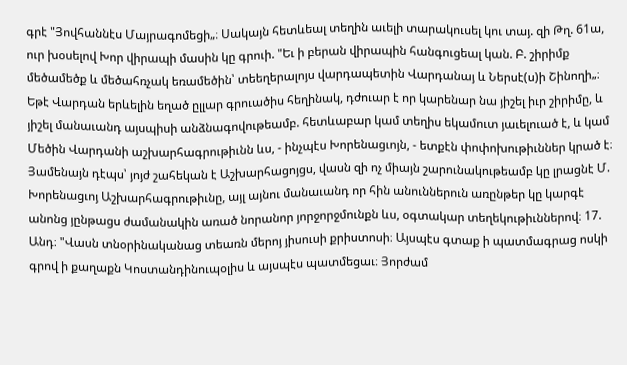գրէ "Յովհաննէս Մայրագոմեցի„։ Սակայն հետևեալ տեղին աւելի տարակուսել կու տայ. զի Թղ. 61ա, ուր խօսելով Խոր վիրապի մասին կը գրուի. "Եւ ի բերան վիրապին հանգուցեալ կան. Բ. շիրիմք մեծամեծք և մեծահռչակ եռամեծին՝ տեեղերալոյս վարդապետին Վարդանայ և Ներսէ(ս)ի Շինողի„։ Եթէ Վարդան երևելին եղած ըլլար գրուածիս հեղինակ, դժուար է որ կարենար նա յիշել իւր շիրիմը, և յիշել մանաւանդ այսպիսի անձնագովութեամբ. հետևաբար կամ տեղիս եկամուտ յաւելուած է, և կամ Մեծին Վարդանի աշխարհագրութիւնն ևս, - ինչպէս Խորենացւոյն, - ետքէն փոփոխութիւններ կրած է։ Յամենայն դէպս՝ յոյժ շահեկան է Աշխարհացոյցս, վասն զի ոչ միայն շարունակութեամբ կը լրացնէ Մ. Խորենացւոյ Աշխարհագրութիւնը, այլ այնու մանաւանդ որ հին անուններուն առընթեր կը կարգէ անոնց յընթացս ժամանակին առած նորանոր յորջորջմունքն ևս, օգտակար տեղեկութիւններով։ 17. Անդ։ "Վասն տնօրինականաց տեառն մերոյ յիսուսի քրիստոսի։ Այսպէս գտաք ի պատմագրաց ոսկի գրով ի քաղաքն Կոստանդինուպօլիս և այսպէս պատմեցաւ։ Յորժամ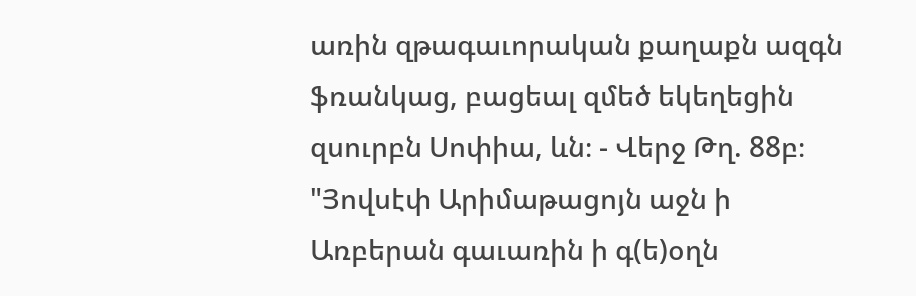առին զթագաւորական քաղաքն ազգն ֆռանկաց, բացեալ զմեծ եկեղեցին զսուրբն Սոփիա, ևն։ - Վերջ Թղ. 88բ։ "Յովսէփ Արիմաթացոյն աջն ի Առբերան գաւառին ի գ(ե)օղն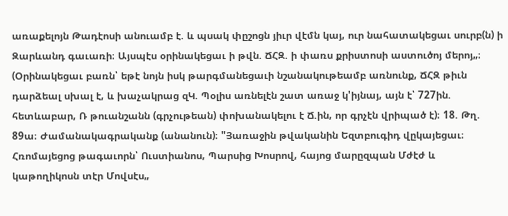առաքելոյն Թադէոսի անուամբ է. և պսակ փըշոցն յիւր վէմն կայ, ուր նահատակեցաւ սուրբ(ն) ի Զարևանդ գաւառի։ Այսպէս օրինակեցաւ ի թվն. ՃՀԶ. ի փառս քրիստոսի աստուծոյ մերոյ„։ (Օրինակեցաւ բառն՝ եթէ նոյն իսկ թարգմանեցաւի նշանակութեամբ առնունք, ՃՀԶ թիւն դարձեալ սխալ է, և խաչակրաց զԿ. Պօլիս առնելէն շատ առաջ կ'իյնայ, այն է՝ 727ին. հետևաբար, Ռ թուանշանն (գրչութեան) փոխանակելու է Ճ.ին, որ գրչէն վրիպած է)։ 18. Թղ. 89ա։ Ժամանակագրականք (անանուն)։ "Յառաջին թվականին Եզտբուգիդ վըկայեցաւ։ Հռոմայեցոց թագաւորն՝ Ուստիանոս, Պարսից Խոսրով, հայոց մարըզպան Մժէժ և կաթողիկոսն տէր Մովսէս„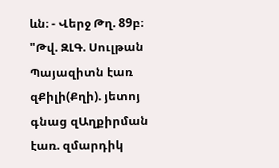ևն։ - Վերջ Թղ. 89բ։ "Թվ. ԶԼԳ. Սուլթան Պայազիտն էառ զՔիլի(Քղի). յետոյ գնաց զԱղքիրման էառ. զմարդիկ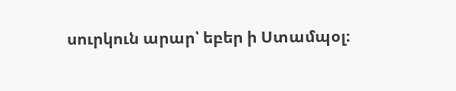սուրկուն արար՝ եբեր ի Ստամպօլ։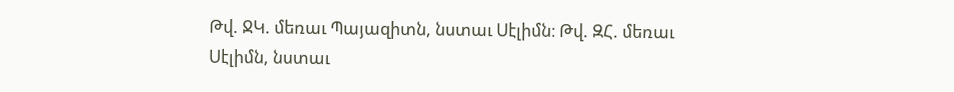Թվ. ՋԿ. մեռաւ Պայազիտն, նստաւ Սէլիմն։ Թվ. ԶՀ. մեռաւ Սէլիմն, նստաւ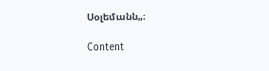Սօլեմանն„։

Content